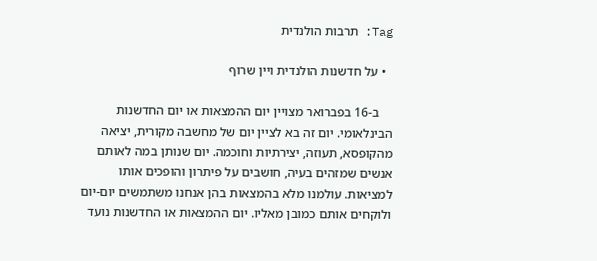Tag: תרבות הולנדית

  • על חדשנות הולנדית ויין שרוף

    ב-16 בפברואר מצויין יום ההמצאות או יום החדשנות הבינלאומי. יום זה בא לציין יום של מחשבה מקורית, יציאה מהקופסא, תעוזה, יצירתיות וחוכמה. יום שנותן במה לאותם אנשים שמזהים בעיה, חושבים על פיתרון והופכים אותו למציאות. עולמנו מלא בהמצאות בהן אנחנו משתמשים יום-יום ולוקחים אותם כמובן מאליו. יום ההמצאות או החדשנות נועד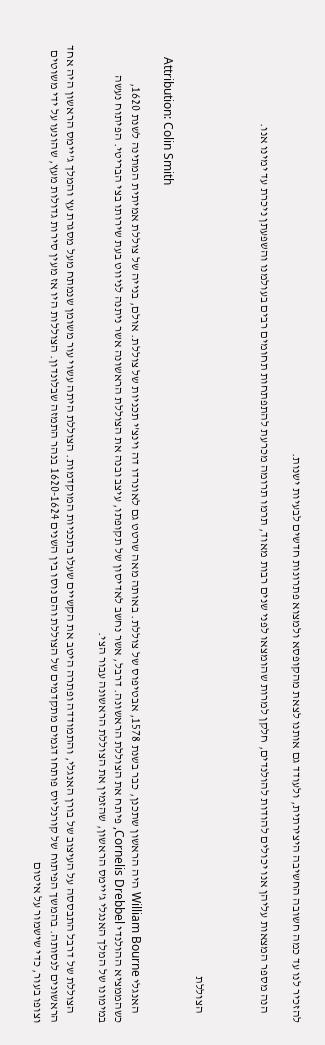להזכיר לנו עד כמה חשובה החשיבה היצירתית, ולעודד גם אותנו לצאת מהקופסא ולמצוא פתרונות חדשים לבעיות ישנות.

    הנה מספר המצאות עליהן אנו יכולים להודות להולנדים, חלקן למרות שהומצאו לפני שנים רבות מאוד, תרמו תרומה מכרעת להתפתחות תחומים רבים בעולמנו והשפעתן ניכרת עד ימינו אנו.



    הצוללת

    Attribution: Colin Smith

    האנגלי William Bourne היה הראשון שתכנן, כבר בשנת 1578, אבטיפוס של צוללת. באותה מאה שרטט גם לאונרדו דה וינצ’י תכניות של צוללת. אולם, בנייה של צוללת אמיתית המתינה לשנת 1620, כשהממציא ההולנדי Cornelis Drebbel, פיתח את הצוללת הראשונה. דרבל, אשר נחשב לאדיסון של תקופתו, עיצב ובנה את הצוללת הראשונה אשר ניתנה לניווט בעת שירותו בצי הבריטי. הפיתוח נעשה במימונו של המלך האנגלי ג’יימס הראשון, שהזמין את הצוללת הראשונה עבור הצי.

    הצוללת של דרבל התבססה על העיצוב של בורן האנגלי, והתמודדה ופתרה היטב את הקשיים שעלו בתכניות המוקדמות. הצוללת היתה עשוי עור משומן שנמתח מעל מסגרת עץ והמלך ג’יימס הראשון היה אחד הראשונים לנסותה. בהמשך הפיתוח של קורנליוס פותחו דגמים מתקדמים של הצוללת והם נוסו בין השנים 1620-1624 בנהר התמזה שבלונדון. הצוללות היו אז מעין סירות גדולות מעץ, שהונעו על ידי משוטים וצופו בעור, כדי שישמור על איטום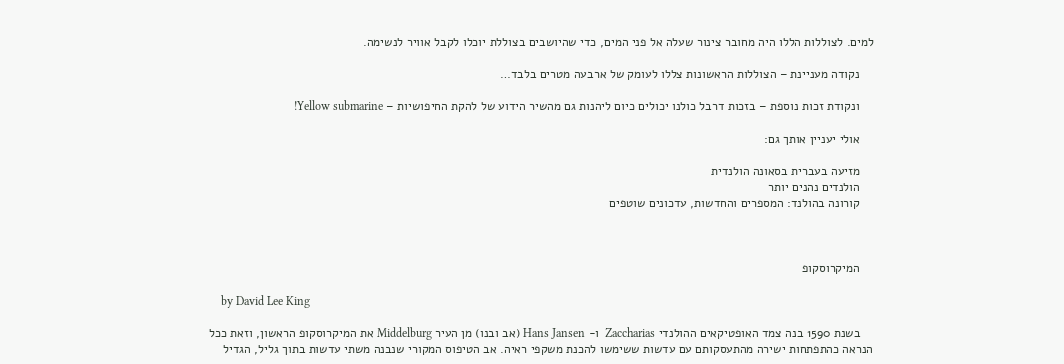למים. לצוללות הללו היה מחובר צינור שעלה אל פני המים, כדי שהיושבים בצוללת יוכלו לקבל אוויר לנשימה.

    נקודה מעניינת – הצוללות הראשונות צללו לעומק של ארבעה מטרים בלבד…

    ונקודת זכות נוספת – בזכות דרבל כולנו יכולים כיום ליהנות גם מהשיר הידוע של להקת החיפושיות – Yellow submarine!

    אולי יעניין אותך גם:

    מזיעה בעברית בסאונה הולנדית
    הולנדים נהנים יותר
    קורונה בהולנד: המספרים והחדשות, עדכונים שוטפים



    המיקרוסקופ

    by David Lee King

    בשנת 1590 בנה צמד האופטיקאים ההולנדי Zaccharias  ו- Hans Jansen (אב ובנו) מן העיר Middelburg את המיקרוסקופ הראשון, וזאת ככל הנראה כהתפתחות ישירה מהתעסקותם עם עדשות ששימשו להכנת משקפי ראיה. אב הטיפוס המקורי שנבנה משתי עדשות בתוך גליל, הגדיל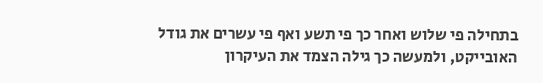בתחילה פי שלוש ואחר כך פי תשע ואף פי עשרים את גודל האובייקט, ולמעשה כך גילה הצמד את העיקרון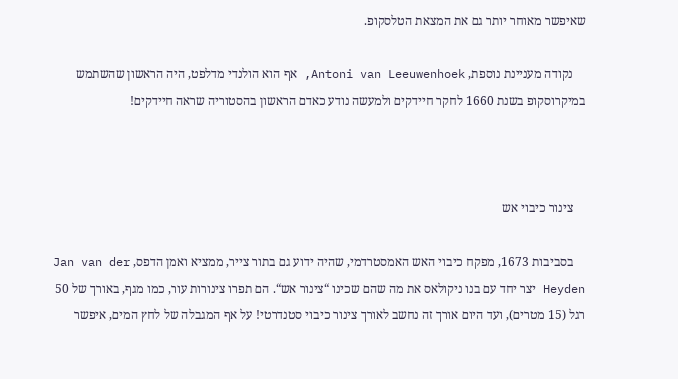שאיפשר מאוחר יותר גם את המצאת הטלסקופ.

    נקודה מעניינת נוספת, Antoni van Leeuwenhoek, אף הוא הולנדי מדלפט, היה הראשון שהשתמש במיקרוסקופ בשנת 1660 לחקר חיידקים ולמעשה נודע כאדם הראשון בהסטוריה שראה חיידקים!



    צינור כיבוי אש

    בסביבות 1673, מפקח כיבוי האש האמסטרדמי, שהיה ידוע גם בתור צייר, ממציא ואמן הדפס, Jan van der Heyden יצר יחד עם בנו ניקולאס את מה שהם שכינו “צינור אש“. הם תפרו צינורות עור, כמו מגף, באורך של 50 רגל (15 מטרים), ועד היום אורך זה נחשב לאורך צינור כיבוי סטנדרטי! על אף המגבלה של לחץ המים, איפשר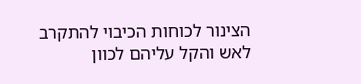הצינור לכוחות הכיבוי להתקרב לאש והקל עליהם לכוון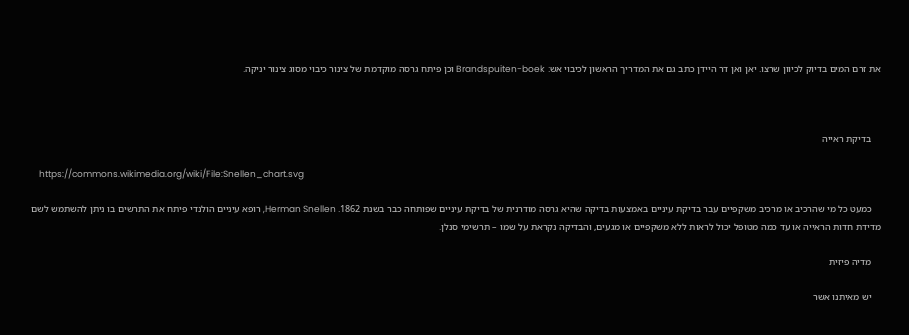את זרם המים בדיוק לכיוון שרצו. יאן ואן דר היידן כתב גם את המדריך הראשון לכיבוי אש: Brandspuiten-boek וכן פיתח גרסה מוקדמת של צינור כיבוי מסוג צינור יניקה.



    בדיקת ראייה

    https://commons.wikimedia.org/wiki/File:Snellen_chart.svg

    כמעט כל מי שהרכיב או מרכיב משקפיים עבר בדיקת עיניים באמצעות בדיקה שהיא גרסה מודרנית של בדיקת עיניים שפותחה כבר בשנת 1862. Herman Snellen, רופא עיניים הולנדי פיתח את התרשים בו ניתן להשתמש לשם מדידת חדות הראייה או עד כמה מטופל יכול לראות ללא משקפיים או מגעים, והבדיקה נקראת על שמו – תרשימי סנלן.

    מדיה פיזית

    יש מאיתנו אשר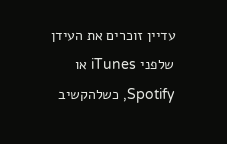עדיין זוכרים את העידן שלפני iTunes או Spotify, כשלהקשיב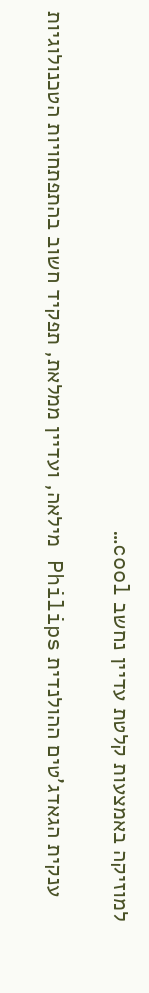למוזיקה באמצעות קלטת עדיין נחשב cool…

    ענקית הגאדג’טים ההולנדית Philips מילאה, ועדיין ממלאת, תפקיד חשוב בהתפתחויות הטכנולוגיות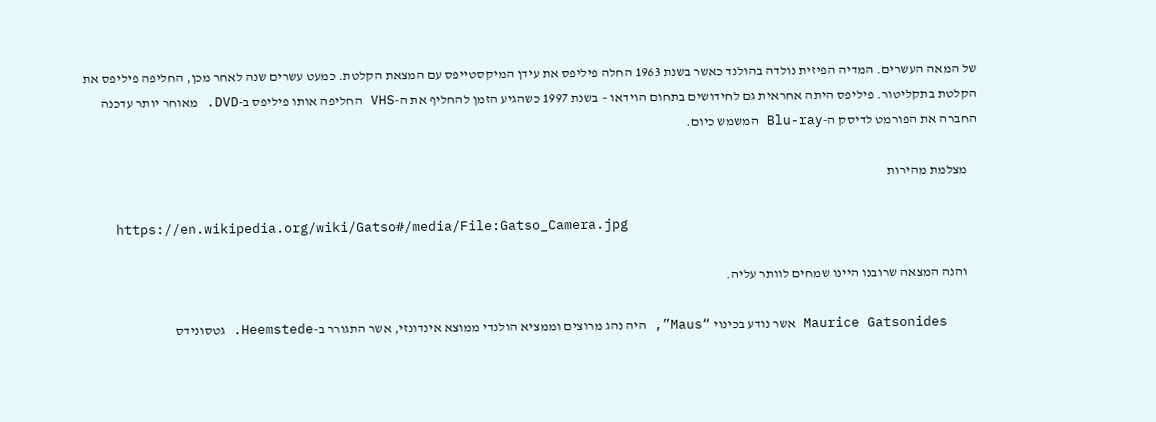של המאה העשרים. המדיה הפיזית נולדה בהולנד כאשר בשנת 1963 החלה פיליפס את עידן המיקסטייפס עם המצאת הקלטת. כמעט עשרים שנה לאחר מכן, החליפה פיליפס את הקלטת בתקליטור. פיליפס היתה אחראית גם לחידושים בתחום הוידאו – בשנת 1997 כשהגיע הזמן להחליף את ה-VHS החליפה אותו פיליפס ב-DVD. מאוחר יותר עדכנה החברה את הפורמט לדיסק ה-Blu-ray המשמש כיום.

    מצלמת מהירות

    https://en.wikipedia.org/wiki/Gatso#/media/File:Gatso_Camera.jpg

    והנה המצאה שרובנו היינו שמחים לוותר עליה.

    Maurice Gatsonides אשר נודע בכינוי “Maus”, היה נהג מרוצים וממציא הולנדי ממוצא אינדונזי, אשר התגורר ב-Heemstede. גטסונידס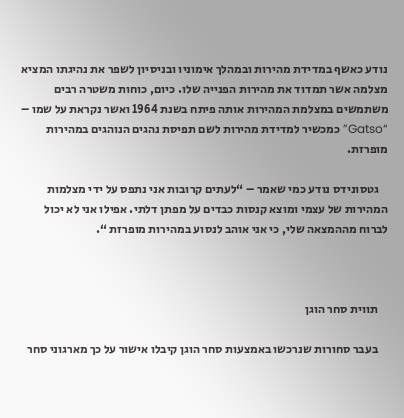נודע כאשף במדידת מהירות ובמהלך אימוניו ובניסיון לשפר את נהיגתו המציא מצלמה אשר תמדוד את מהירות הפנייה שלו. כיום, כוחות משטרה רבים משתמשים במצלמת המהירות אותה פיתח בשנת 1964 ואשר נקראת על שמו – “Gatso” כמכשיר למדידת מהירות לשם תפיסת נהגים הנוהגים במהירות מופרזת.

    גטסונידס נודע כמי שאמר – “לעתים קרובות אני נתפס על ידי מצלמות המהירות של עצמי ומוצא קנסות כבדים על מפתן דלתי. אפילו אני לא יכול לברוח מההמצאה שלי, כי אני אוהב לנסוע במהירות מופרזת “.



    תווית סחר הוגן

    בעבר סחורות שנרכשו באמצעות סחר הוגן קיבלו אישור על כך מארגוני סחר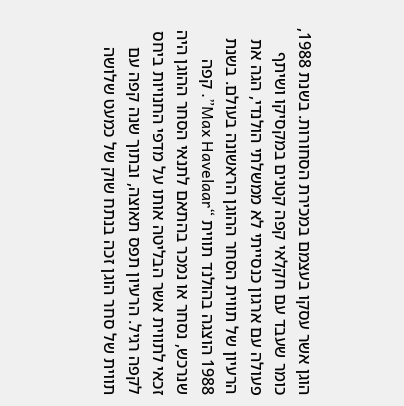הוגן אשר עסקו בעצמם במכירת הסחורות. בשנת 1988, כומר שעבד עם חקלאי קפה קטנים במקסיקו ושיתף פעולה עם ארגון כנסייתי לא ממשלתי הולנדי, הגה את הרעיון של תווית הסחר ההוגן הראשונה בעולם. בשנת 1988 הוצגה בהולנד תווית “Max Havelaar”. קפה שנרכש, נסחר או נמכר בהתאם לתנאי הסחר ההוגן היה זכאי לתווית אשר הבליטה אותו על מדפי החנויות ביחס לקפה רגיל. הרעיון תפס תאוצה, ובתוך שנה קפה עם תווית של סחר הוגן זכה בנתח שוק של כמעט שלושה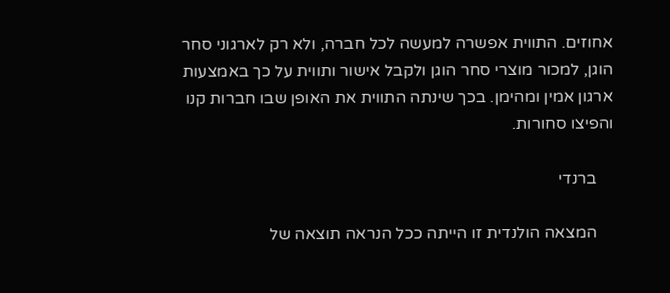אחוזים. התווית אפשרה למעשה לכל חברה, ולא רק לארגוני סחר הוגן, למכור מוצרי סחר הוגן ולקבל אישור ותווית על כך באמצעות ארגון אמין ומהימן. בכך שינתה התווית את האופן שבו חברות קנו והפיצו סחורות.

    ברנדי

    המצאה הולנדית זו הייתה ככל הנראה תוצאה של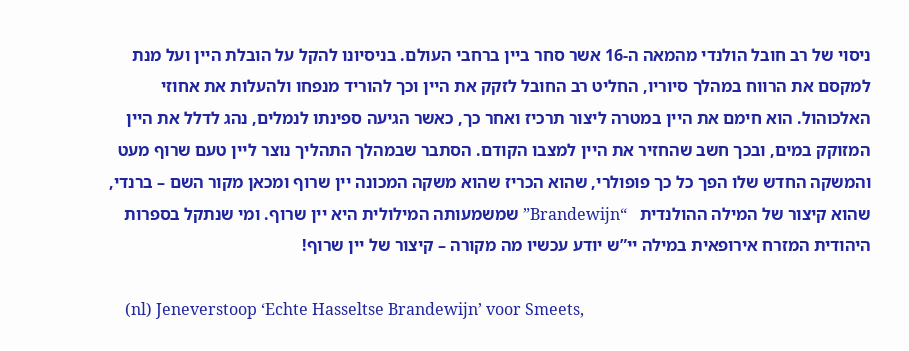ניסוי של רב חובל הולנדי מהמאה ה-16 אשר סחר ביין ברחבי העולם. בניסיונו להקל על הובלת היין ועל מנת למקסם את הרווח במהלך סיוריו, החליט רב החובל לזקק את היין וכך להוריד מנפחו ולהעלות את אחוזי האלכוהול. הוא חימם את היין במטרה ליצור תרכיז ואחר כך, כאשר הגיעה ספינתו לנמלים, נהג לדלל את היין המזוקק במים, ובכך חשב שהחזיר את היין למצבו הקודם. הסתבר שבמהלך התהליך נוצר ליין טעם שרוף מעט והמשקה החדש שלו הפך כל כך פופולרי, שהוא הכריז שהוא משקה המכונה יין שרוף ומכאן מקור השם – ברנדי, שהוא קיצור של המילה ההולנדית   “Brandewijn” שמשמעותה המילולית היא יין שרוף. ומי שנתקל בספרות היהודית המזרח אירופאית במילה יי”ש יודע עכשיו מה מקורה – קיצור של יין שרוף!

    (nl) Jeneverstoop ‘Echte Hasseltse Brandewijn’ voor Smeets,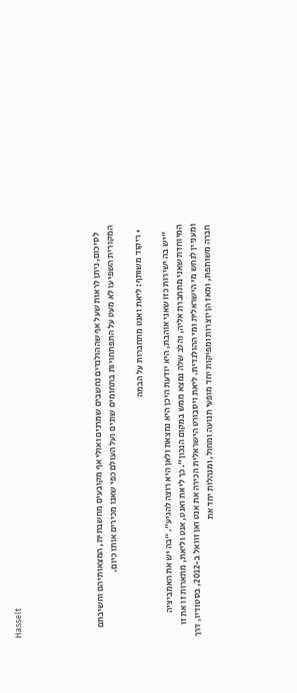Hasselt





    לסיכום, ניתן לראות שעל אף שההולנדים נחשבים שמרנים ואולי אף מקובעים מחשבתית, המצאותיהם וחשיבתם המקורית השפיעו לא מעט על התפתחויות בתחומים שונים ועל העולם כפי שאנו מכירים אותו כיום.

  • ריקוד משותף: ליאת ואנט מתחברות על הבמה

    “יש בה ישירות כזו שאני אוהבת, היא יודעת היכן היא נמצאת ולאן היא רוצה להגיע”. “בה יש את האמביציה המיוחדת שאני מתחברת אליה, והלב שלה נמצא ממש במקום הנכון”. כך ליאת ואנט, אנט וליאת, מתארות זו את זו ומעניין לנחש מי הישראלית ומי ההולנדית. ליאת ויסבורט הישראלית הכירה את אנט ואן זוואל ב-2012, בסטודיו, דרך חברה משותפת, ומאז הן יוצרות ומפיקות יחד מופעי תנועה ומחול, ומנהלות יחד את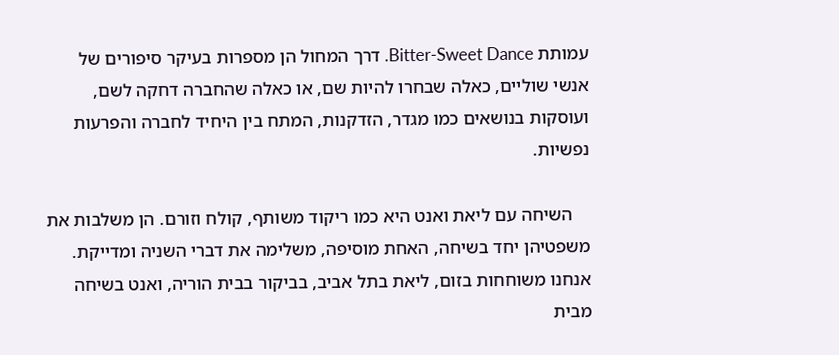עמותת Bitter-Sweet Dance. דרך המחול הן מספרות בעיקר סיפורים של אנשי שוליים, כאלה שבחרו להיות שם, או כאלה שהחברה דחקה לשם, ועוסקות בנושאים כמו מגדר, הזדקנות, המתח בין היחיד לחברה והפרעות נפשיות.

    השיחה עם ליאת ואנט היא כמו ריקוד משותף, קולח וזורם. הן משלבות את משפטיהן יחד בשיחה, האחת מוסיפה, משלימה את דברי השניה ומדייקת. אנחנו משוחחות בזום, ליאת בתל אביב, בביקור בבית הוריה, ואנט בשיחה מבית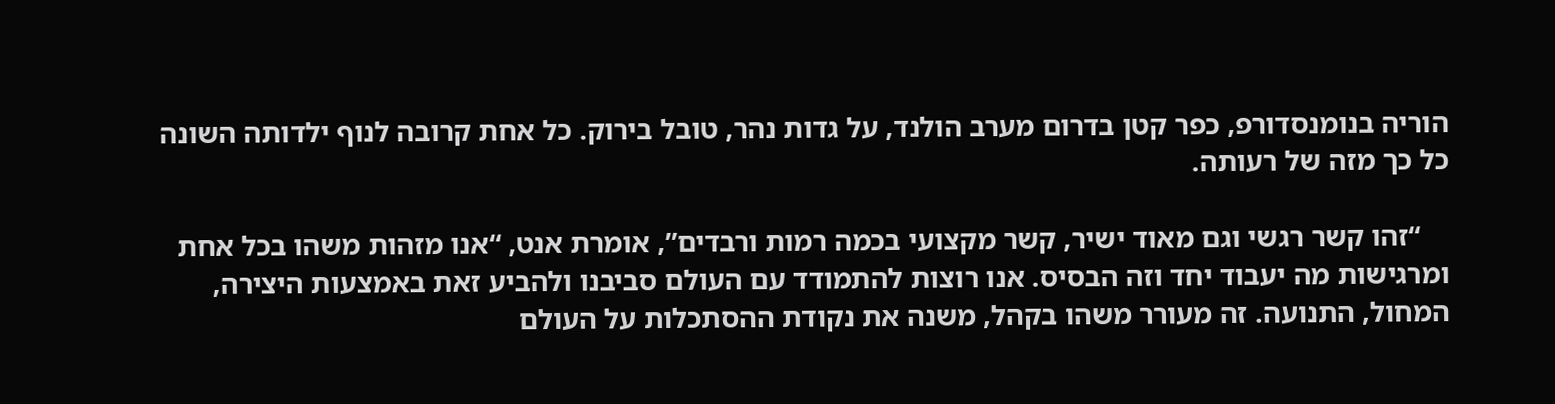הוריה בנומנסדורפ, כפר קטן בדרום מערב הולנד, על גדות נהר, טובל בירוק. כל אחת קרובה לנוף ילדותה השונה כל כך מזה של רעותה.

    “זהו קשר רגשי וגם מאוד ישיר, קשר מקצועי בכמה רמות ורבדים”, אומרת אנט, “אנו מזהות משהו בכל אחת ומרגישות מה יעבוד יחד וזה הבסיס. אנו רוצות להתמודד עם העולם סביבנו ולהביע זאת באמצעות היצירה, המחול, התנועה. זה מעורר משהו בקהל, משנה את נקודת ההסתכלות על העולם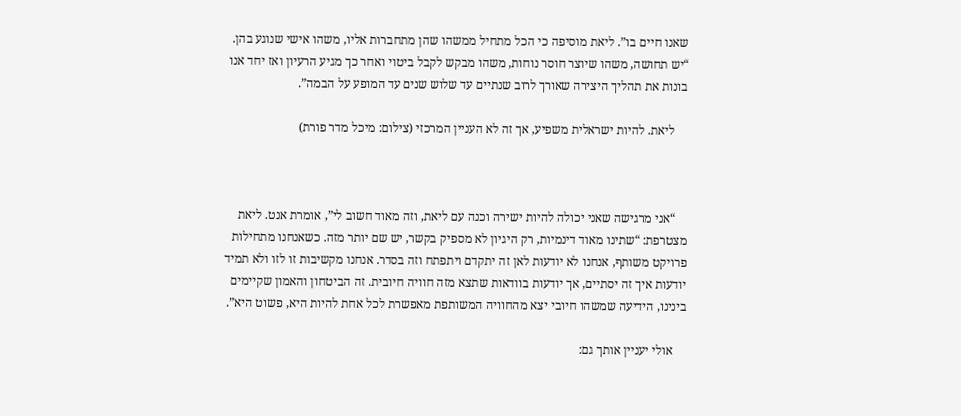שאנו חיים בו”. ליאת מוסיפה כי הכל מתחיל ממשהו שהן מתחברות אליו, משהו אישי שנוגע בהן. “יש תחושה, משהו שיוצר חוסר נוחות, משהו מבקש לקבל ביטוי ואחר כך מגיע הרעיון ואז יחד אנו בונות את תהליך היצירה שאורך לרוב שנתיים עד שלוש שנים עד המופע על הבמה”.

    ליאת. להיות ישראלית משפיע, אך זה לא העניין המרכזי (צילום: מיכל מדר פורת)



    “אני מרגישה שאני יכולה להיות ישירה וכנה עם ליאת, וזה מאוד חשוב לי”, אומרת אנט. ליאת מצטרפת: “שתינו מאוד דינמיות, רק היגיון לא מספיק בקשר, יש שם יותר מזה. כשאנחנו מתחילות פרויקט משותף, אנחנו לא יודעות לאן זה יתקדם ויתפתח וזה בסדר. אנחנו מקשיבות זו לזו ולא תמיד יודעות איך זה יסתיים, אך יודעות בוודאות שתצא מזה חוויה חיובית. זה הביטחון והאמון שקיימים בינינו, הידיעה שמשהו חיובי יצא מהחוויה המשותפת מאפשרת לכל אחת להיות היא, פשוט היא”.

    אולי יעניין אותך גם: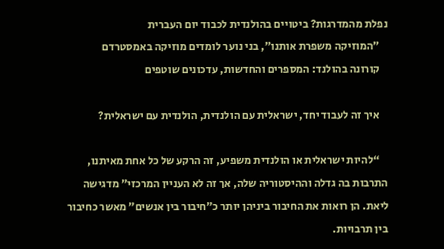נפלת מהמדרגות? ביטויים בהולנדית לכבוד יום העברית
    ״המוזיקה משפרת אותנו״, בני נוער לומדים מוזיקה באמסטרדם
    קורונה בהולנד: המספרים והחדשות, עדכונים שוטפים

    איך זה לעבוד יחד, ישראלית עם הולנדית, הולנדית עם ישראלית?

    “להיות ישראלית או הולנדית משפיע, זה הרקע של כל אחת מאיתנו, התרבות בה גדלה וההיסטוריה שלה, אך זה לא העניין המרכזי” מדגישה ליאת. הן רואות את החיבור ביניהן יותר כ”חיבור בין אנשים” מאשר כחיבור בין תרבויות.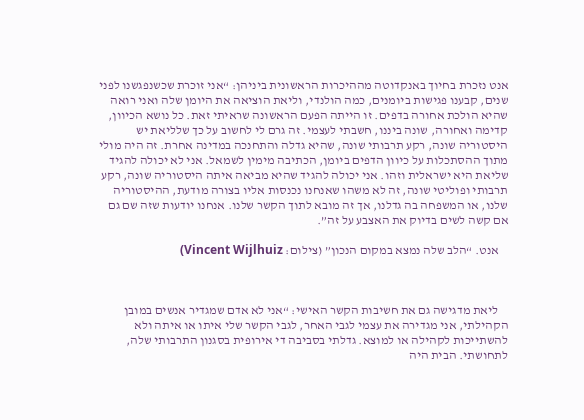אנט נזכרת בחיוך באנקדוטה מההיכרות הראשונית ביניהן: “אני זוכרת שכשנפגשנו לפני שנים, קבענו פגישות ביומנים, כמה הולנדי, וליאת הוציאה את היומן שלה ואני רואה שהיא הולכת אחורה בדפים. זו הייתה הפעם הראשונה שראיתי זאת. כל נושא הכיוון, קדימה ואחורה, שונה ביננו, חשבתי לעצמי. זה גרם לי לחשוב על כך שלליאת יש היסטוריה שונה, רקע תרבותי שונה, שהיא גדלה והתחנכה במדינה אחרת. זה היה מולי מתוך ההסתכלות על כיוון הדפים ביומן, הכתיבה מימין לשמאל. אני לא יכולה להגיד שליאת היא ישראלית וזהו. אני יכולה להגיד שהיא מביאה איתה היסטוריה שונה, רקע תרבותי ופוליטי שונה, זה לא משהו שאנחנו נכנסות אליו בצורה מודעת, ההיסטוריה שלנו, או המשפחה בה גדלנו, אך זה מובא לתוך הקשר שלנו. אנחנו יודעות שזה שם גם אם קשה לשים בדיוק את האצבע על זה”.

    אנט. “הלב שלה נמצא במקום הנכון” (צילום: Vincent Wijlhuiz)



    ליאת מדגישה גם את חשיבות הקשר האישי: “אני לא אדם שמגדיר אנשים במובן הקהילתי, אני מגדירה את עצמי לגבי האחר, לגבי הקשר שלי איתו או איתה ולא להשתייכות לקהילה או למוצא. גדלתי בסביבה די אירופית בסגנון התרבותי שלה, לתחושתי. הבית היה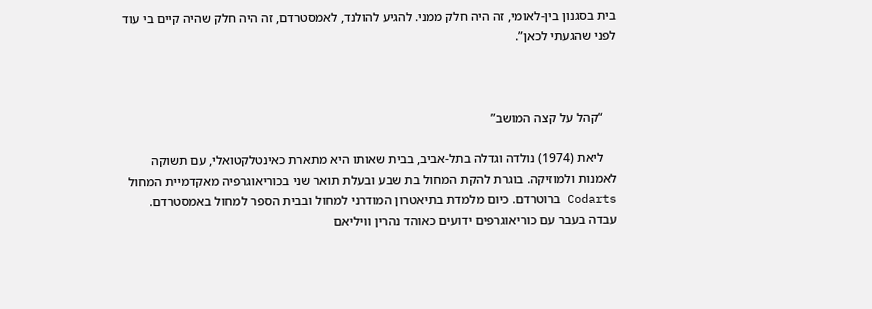בית בסגנון בין-לאומי, זה היה חלק ממני. להגיע להולנד, לאמסטרדם, זה היה חלק שהיה קיים בי עוד לפני שהגעתי לכאן”.



    “קהל על קצה המושב”

    ליאת (1974) נולדה וגדלה בתל-אביב, בבית שאותו היא מתארת כאינטלקטואלי, עם תשוקה לאמנות ולמוזיקה. בוגרת להקת המחול בת שבע ובעלת תואר שני בכוריאוגרפיה מאקדמיית המחול Codarts ברוטרדם. כיום מלמדת בתיאטרון המודרני למחול ובבית הספר למחול באמסטרדם. עבדה בעבר עם כוריאוגרפים ידועים כאוהד נהרין וויליאם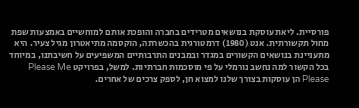פורסיית. ליאת עוסקת בנושאים מטרידים בחברה והופכת אותם למוחשיים באמצעות שפת מחול תקשורתית. אנט (1980) דרמטורגית בהכשרתה, הוקסמה מתיאטרון מגיל צעיר. היא מתעניינת בנושאים הקשורים במגדר ובמבנים התרבותיים המשפיעים על חשיבתנו, במיוחד בכל הקשור למה נחשב נורמלי על פי מוסכמות חברתיות. למשל, בפרויקט Please Me Please הן עוסקות בצורך שלנו למצוא חן, לספק צרכים של אחרים.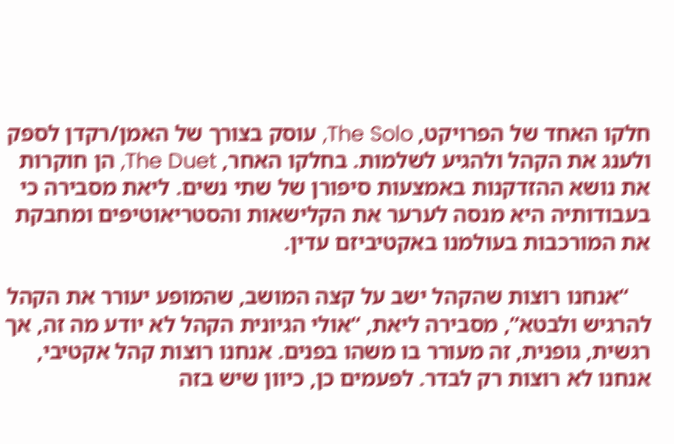חלקו האחד של הפרויקט, The Solo, עוסק בצורך של האמן/רקדן לספק ולענג את הקהל ולהגיע לשלמות. בחלקו האחר, The Duet, הן חוקרות את נושא ההזדקנות באמצעות סיפורן של שתי נשים. ליאת מסבירה כי בעבודותיה היא מנסה לערער את הקלישאות והסטריאוטיפים ומחבקת את המורכבות בעולמנו באקטיביזם עדין.

    “אנחנו רוצות שהקהל ישב על קצה המושב, שהמופע יעורר את הקהל להרגיש ולבטא”, מסבירה ליאת, “אולי הגיונית הקהל לא יודע מה זה, אך רגשית, גופנית, זה מעורר בו משהו בפנים. אנחנו רוצות קהל אקטיבי, אנחנו לא רוצות רק לבדר. לפעמים כן, כיוון שיש בזה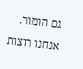גם הומור. אנחנו רוצות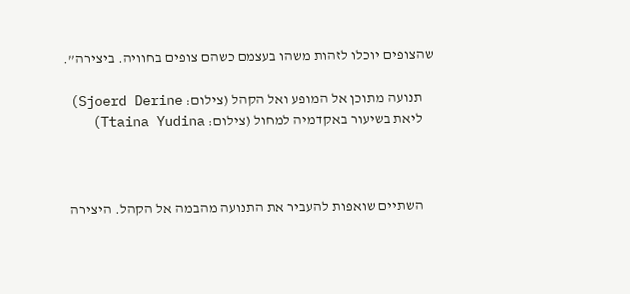שהצופים יוכלו לזהות משהו בעצמם כשהם צופים בחוויה. ביצירה”.

    תנועה מתוכן אל המופע ואל הקהל (צילום: Sjoerd Derine)
    ליאת בשיעור באקדמיה למחול (צילום: Ttaina Yudina)



    השתיים שואפות להעביר את התנועה מהבמה אל הקהל. היצירה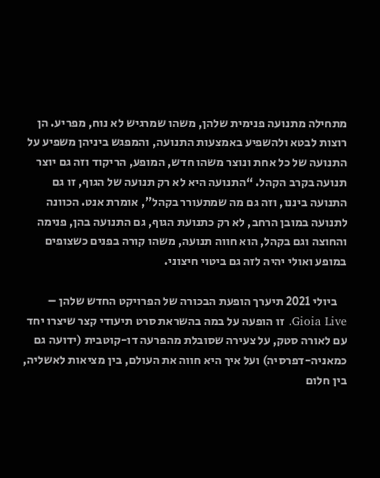מתחילה מתנועה פנימית שלהן, משהו שמרגיש לא נוח, מפריע. הן רוצות לבטא ולהשפיע באמצעות התנועה, והמפגש ביניהן משפיע על התנועה של כל אחת ונוצר משהו חדש, המופע, הריקוד וזה גם יוצר תנועה בקרב הקהל. “התנועה היא לא רק תנועה של הגוף, זו גם התנועה ביננו, וזה גם מה שמתעורר בקהל”, אומרת אנט. הכוונה לתנועה במובן הרחב, לא רק כתנועת הגוף, גם התנועה בהן, פנימה והחוצה וגם בקהל, הוא חווה תנועה, משהו קורה בפנים כשצופים במופע ואולי יהיה לזה גם ביטוי חיצוני.

    ביולי 2021 תיערך הופעת הבכורה של הפרויקט החדש שלהן – Gioia Live. זו הופעה על במה בהשראת סרט תיעודי קצר שיצרו יחד עם לאורה סטק, על צעירה שסובלת מהפרעה דו-קוטבית (ידועה גם כמאניה-דפרסיה) ועל איך היא חווה את העולם, בין מציאות לאשליה, בין חלום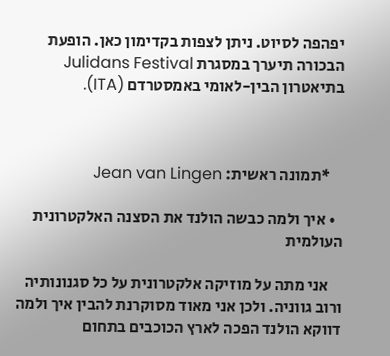יפהפה לסיוט. ניתן לצפות בקדימון כאן. הופעת הבכורה תיערך במסגרת Julidans Festival בתיאטרון הבין-לאומי באמסטרדם (ITA).



    *תמונה ראשית: Jean van Lingen

  • איך ולמה כבשה הולנד את הסצנה האלקטרונית העולמית

    אני מתה על מוזיקה אלקטרונית על כל סגנונותיה ורוב גווניה. ולכן אני מאוד מסוקרנת להבין איך ולמה דווקא הולנד הפכה לארץ הכוכבים בתחום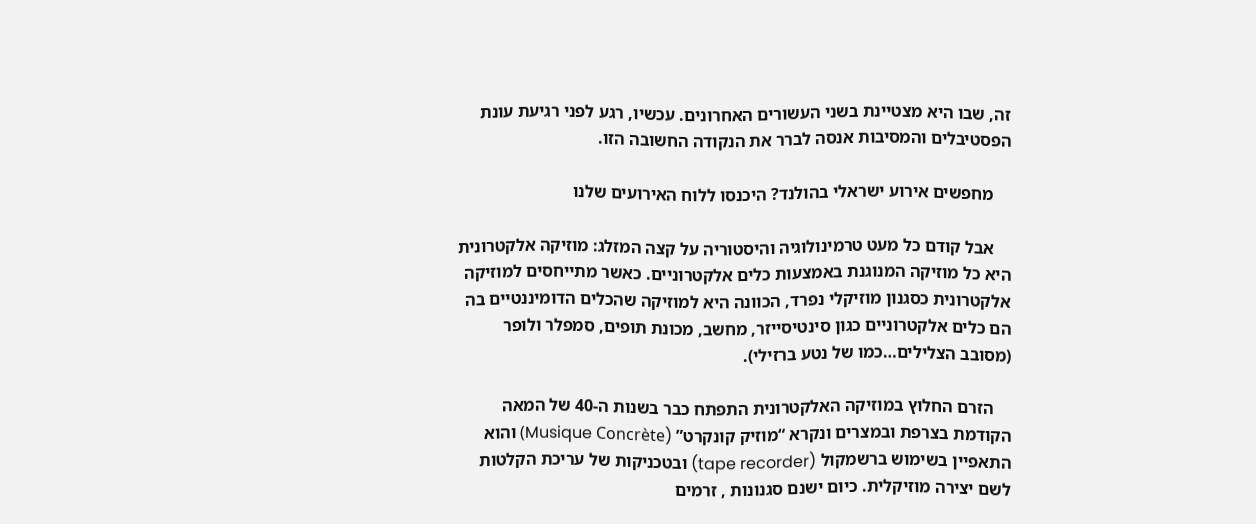זה, שבו היא מצטיינת בשני העשורים האחרונים. עכשיו, רגע לפני רגיעת עונת הפסטיבלים והמסיבות אנסה לברר את הנקודה החשובה הזו.

    מחפשים אירוע ישראלי בהולנד? היכנסו ללוח האירועים שלנו

    אבל קודם כל מעט טרמינולוגיה והיסטוריה על קצה המזלג: מוזיקה אלקטרונית היא כל מוזיקה המנוגנת באמצעות כלים אלקטרוניים. כאשר מתייחסים למוזיקה אלקטרונית כסגנון מוזיקלי נפרד, הכוונה היא למוזיקה שהכלים הדומיננטיים בה הם כלים אלקטרוניים כגון סינטיסייזר, מחשב, מכונת תופים, סמפלר ולופר (מסובב הצלילים…כמו של נטע ברזילי).

    הזרם החלוץ במוזיקה האלקטרונית התפתח כבר בשנות ה-40 של המאה הקודמת בצרפת ובמצרים ונקרא “מוזיק קונקרט” (Musique Concrète) והוא התאפיין בשימוש ברשמקול (tape recorder) ובטכניקות של עריכת הקלטות לשם יצירה מוזיקלית. כיום ישנם סגנונות , זרמים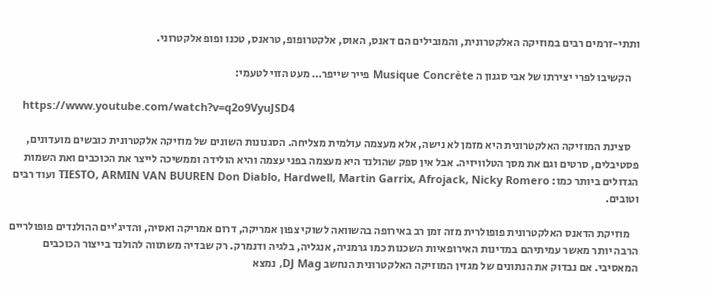ותתי-זרמים רבים במוזיקה האלקטרונית, והמובילים הם דאנס, האוס, אלקטרופופ, טראנס, טכנו ופופ אלקטרוני.

    הקשיבו לפרי יצירתו של אבי סגנון ה Musique Concrète פייר שייפר… מעט הזוי לטעמי:

    https://www.youtube.com/watch?v=q2o9VyuJSD4

    סצינת המוזיקה האלקטרונית היא מזמן לא נישה, אלא מעצמה עולמית מצליחה. הסגנונות השונים של מוזיקה אלקטרונית כובשים מועדונים, פסטיבלים, סרטים וגם את מסך הטלוויזיה. אבל אין ספק שהולנד היא מעצמה בפני עצמה והיא הולידה וממשיכה לייצר את הכוכבים ואת השמות הגדולים ביותר כמו: TIESTO, ARMIN VAN BUUREN Don Diablo, Hardwell, Martin Garrix, Afrojack, Nicky Romero ועוד רבים וטובים.

    מוזיקת הדאנס האלקטרונית פופולרית מזה זמן רב באירופה בהשוואה לשוקי צפון אמריקה, דרום אמריקה ואסיה, והדיג’יים ההולנדים פופולריים הרבה יותר מאשר עמיתיהם במדינות האירופאיות השכנות כמו גרמניה, אנגליה, בלגיה ודנמרק. רק שבדיה משתווה להולנד בייצור הכוכבים המאסיבי. אם נבדוק את הנתונים של מגזין המוזיקה האלקטרונית הנחשב DJ Mag, נמצא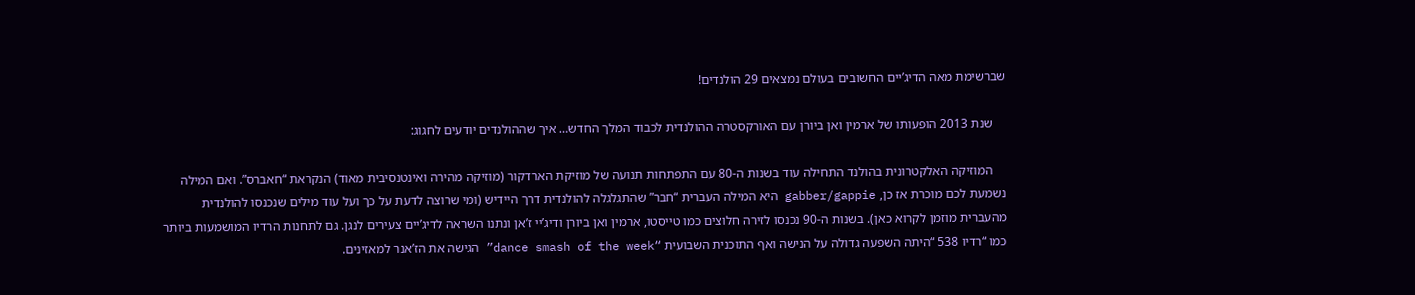שברשימת מאה הדיג’יים החשובים בעולם נמצאים 29 הולנדים!

    שנת 2013 הופעותו של ארמין ואן ביורן עם האורקסטרה ההולנדית לכבוד המלך החדש… איך שההולנדים יודעים לחגוג:

    המוזיקה האלקטרונית בהולנד התחילה עוד בשנות ה-80 עם התפתחות תנועה של מוזיקת הארדקור (מוזיקה מהירה ואינטנסיבית מאוד) הנקראת “חאברס”. ואם המילה נשמעת לכם מוכרת אז כן, gabber/gappie היא המילה העברית “חבר” שהתגלגלה להולנדית דרך היידיש (ומי שרוצה לדעת על כך ועל עוד מילים שנכנסו להולנדית מהעברית מוזמן לקרוא כאן). בשנות ה-90 נכנסו לזירה חלוצים כמו טייסטו, ארמין ואן ביורן ודיג’יי ז’אן ונתנו השראה לדיג’יים צעירים לנגן. גם לתחנות הרדיו המושמעות ביותר כמו “רדיו 538 “היתה השפעה גדולה על הנישה ואף התוכנית השבועית “dance smash of the week” הגישה את הז’אנר למאזינים.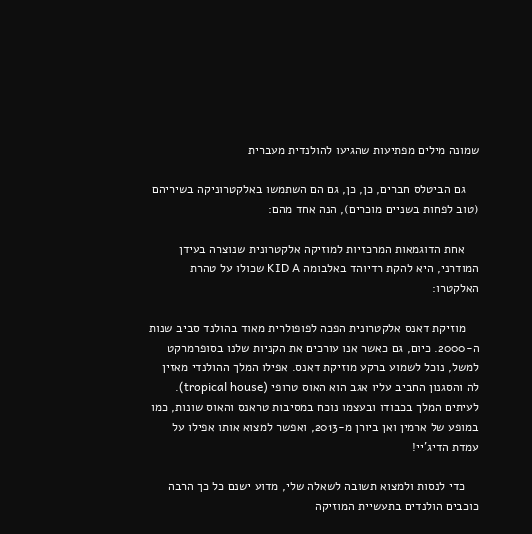שמונה מילים מפתיעות שהגיעו להולנדית מעברית

    גם הביטלס חברים, כן, כן, גם הם השתמשו באלקטרוניקה בשיריהם (טוב לפחות בשניים מוכרים), הנה אחד מהם:

    אחת הדוגמאות המרכזיות למוזיקה אלקטרונית שנוצרה בעידן המודרני, היא להקת רדיוהד באלבומה KID A שכולו על טהרת האלקטרו:

    מוזיקת דאנס אלקטרונית הפכה לפופולרית מאוד בהולנד סביב שנות ה-2000. כיום, גם כאשר אנו עורכים את הקניות שלנו בסופרמרקט למשל, נוכל לשמוע ברקע מוזיקת דאנס. אפילו המלך ההולנדי מאזין לה והסגנון החביב עליו אגב הוא האוס טרופי (tropical house). לעיתים המלך בכבודו ובעצמו נוכח במסיבות טראנס והאוס שונות, כמו במופע של ארמין ואן ביורן מ-2013, ואפשר למצוא אותו אפילו על עמדת הדיג’יי!

    כדי לנסות ולמצוא תשובה לשאלה שלי, מדוע ישנם כל כך הרבה כוכבים הולנדים בתעשיית המוזיקה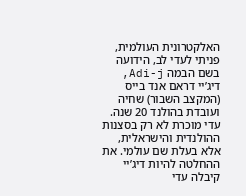האלקטרונית העולמית, פניתי לעדי לב, הידועה בשם הבמה Adi-j,  דיג’יי דראם אנד בייס (המקצב השבור) שחיה ועובדת בהולנד 20 שנה. עדי מוכרת לא רק בסצנות ההולנדית והישראלית, אלא בעלת שם עולמי. את ההחלטה להיות דיג’יי קיבלה עדי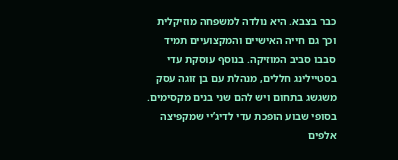כבר בצבא. היא נולדה למשפחה מוזיקלית וכך גם חייה האישיים והמקצועיים תמיד סבבו סביב המוזיקה. בנוסף עוסקת עדי בסטיילינג חללים, מנהלת עם בן זוגה עסק משגשג בתחום ויש להם שני בנים מקסימים. בסופי שבוע הופכת עדי לדיג’יי שמקפיצה אלפים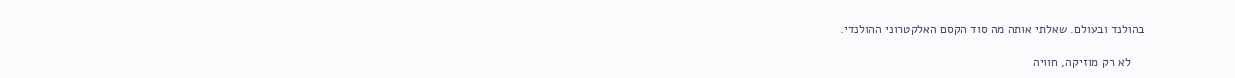בהולנד ובעולם. שאלתי אותה מה סוד הקסם האלקטרוני ההולנדי.

    לא רק מוזיקה, חוויה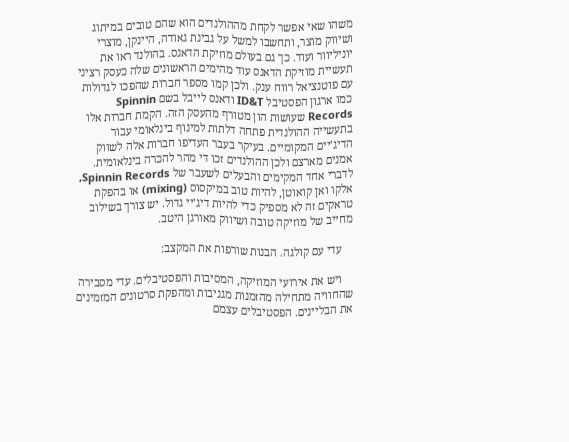משהו שאי אפשר לקחת מההולנדים הוא שהם טובים במיתוג ושיווק מוצר, ותחשבו למשל על גבינת גאודה, היינקן, מוצרי יוניליוור ועוד. כך גם בעולם מוזיקת הדאנס. בהולנד ראו את תעשיית מוזיקת הדאנס עוד מהימים הראשונים שלה כעסק רציני עם פוטנציאל רווח ענק. ולכן קמו מספר חברות שהפכו לגדולות כמו ארגון הפסטיבל ID&T ודאנס לייבל בשם Spinnin Records שעושות הון מטורף מהעסק הזה. הקמת חברות אלו בתעשייה ההולנדית פתחה דלתות למינוף בינלאומי עבור הדיג’יים המקומיים. בעיקר בעבר העדיפו חברות אלה לשווק אמנים מארצם ולכן ההולנדים זכו די מהר להכרה בינלאומית. לדברי אחד המקימים והבעלים לשעבר של Spinnin Records, אלקו ואן קואוטן, להיות טוב במיקסוס (mixing) או בהפקת טראקים זה לא מספיק כדי להיות דיג’יי גדול. יש צורך בשילוב מחייב של מוזיקה טובה ושיווק מאורגן היטב.

    עדי עם קולגה. הבנות שורפות את המקצב:

    ויש את אירועי המוזיקה, המסיבות והפסטיבלים. עדי מסבירה שהחוויה מתחילה מהזמנות מגניבות ומהפקת סרטונים המזמינים את הבליינים. הפסטיבלים עצמם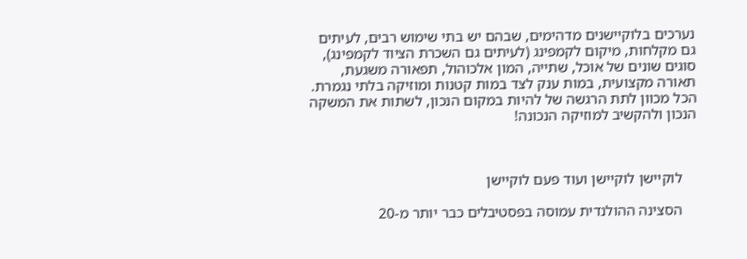נערכים בלוקיישנים מדהימים, שבהם יש בתי שימוש רבים, לעיתים גם מקלחות, מיקום לקמפינג (לעיתים גם השכרת הציוד לקמפינג), סוגים שונים של אוכל, שתייה, המון אלכוהול, תפאורה משגעת, תאורה מקצועית, במות ענק לצד במות קטנות ומוזיקה בלתי נגמרת. הכל מכוון לתת הרגשה של להיות במקום הנכון, לשתות את המשקה הנכון ולהקשיב למוזיקה הנכונה!



    לוקיישן לוקיישן ועוד פעם לוקיישן

    הסצינה ההולנדית עמוסה בפסטיבלים כבר יותר מ-20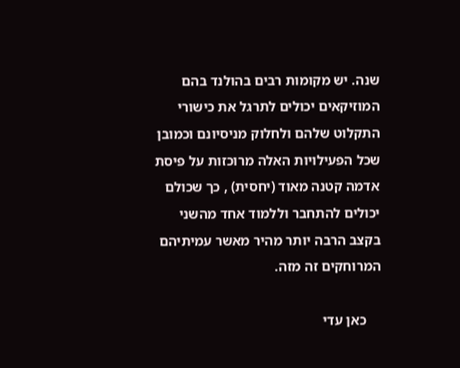שנה. יש מקומות רבים בהולנד בהם המוזיקאים יכולים לתרגל את כישורי התקלוט שלהם ולחלוק מניסיונם וכמובן שכל הפעילויות האלה מרוכזות על פיסת אדמה קטנה מאוד (יחסית) , כך שכולם יכולים להתחבר וללמוד אחד מהשני בקצב הרבה יותר מהיר מאשר עמיתיהם המרוחקים זה מזה.

    כאן עדי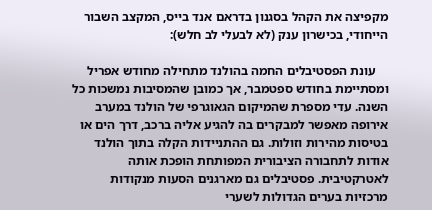מקפיצה את הקהל בסגנון בדראם אנד בייס, המקצב השבור הייחודי, בכישרון ענק (לא לבעלי לב חלש):

    עונת הפסטיבלים החמה בהולנד מתחילה מחודש אפריל ומסתיימת בחודש ספטמבר, אך כמובן שהמסיבות נמשכות כל השנה. עדי מספרת שהמיקום הגאוגרפי של הולנד במערב אירופה מאפשר למבקרים בה להגיע אליה ברכב, דרך הים או בטיסות מהירות וזולות. גם ההתניידות הקלה בתוך הולנד אודות לתחבורה הציבורית המפותחת הופכת אותה לאטרקטיבית. פסטיבלים גם מארגנים הסעות מנקודות מרכזיות בערים הגדולות לשערי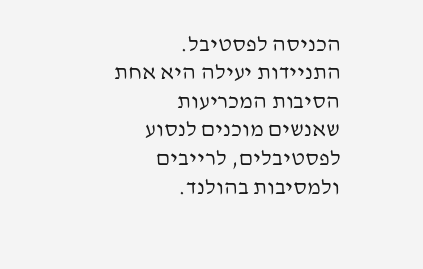הכניסה לפסטיבל. התניידות יעילה היא אחת הסיבות המכריעות שאנשים מוכנים לנסוע לפסטיבלים, לרייבים ולמסיבות בהולנד.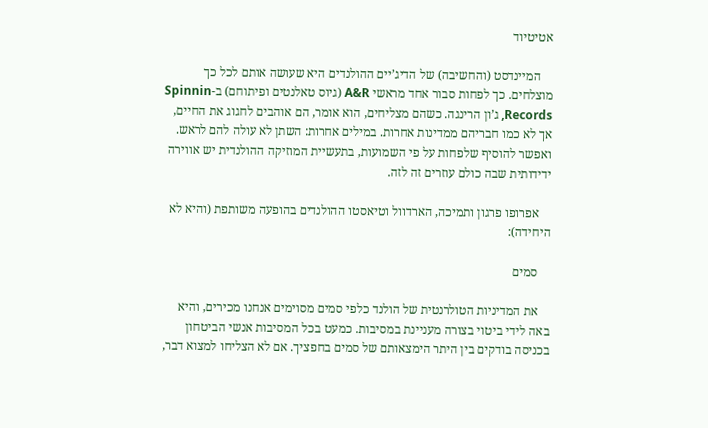אטיטיוד

    המיינדסט (והחשיבה) של הדיג’יים ההולנדים היא שעושה אותם לכל כך מוצלחים. כך לפחות סבור אחד מראשי A&R (גיוס טאלנטים ופיתוחם) ב-Spinnin Records, ג’ון הרינגה. כשהם מצליחים, הוא אומר, הם אוהבים לחגוג את החיים, אך לא כמו חבריהם ממדינות אחרות. במילים אחרות: השתן לא עולה להם לראש. ואפשר להוסיף שלפחות על פי השמועות, בתעשיית המוזיקה ההולנדית יש אווירה ידידותית שבה כולם עוזרים זה לזה.

    אפרופו פרגון ותמיכה, הארדוול וטיאסטו ההולנדים בהופעה משותפת (והיא לא היחידה):

    סמים

    את המדיניות הטולרנטית של הולנד כלפי סמים מסוימים אנחנו מכירים, והיא באה לידי ביטוי בצורה מעניינת במסיבות. כמעט בכל המסיבות אנשי הביטחון בכניסה בודקים בין היתר הימצאותם של סמים בחפציך. אם לא הצליחו למצוא דבר,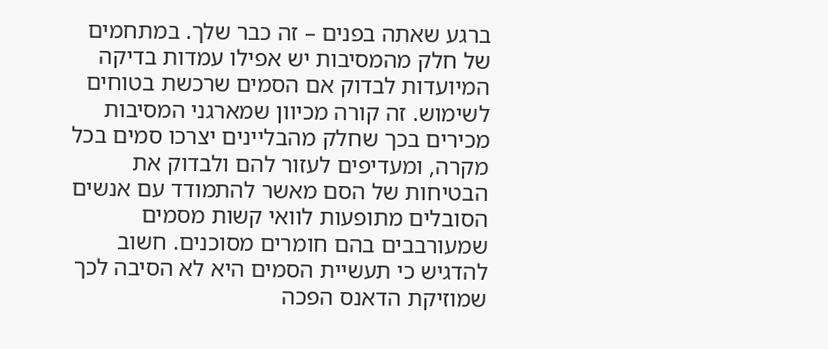ברגע שאתה בפנים – זה כבר שלך. במתחמים של חלק מהמסיבות יש אפילו עמדות בדיקה המיועדות לבדוק אם הסמים שרכשת בטוחים לשימוש. זה קורה מכיוון שמארגני המסיבות מכירים בכך שחלק מהבליינים יצרכו סמים בכל מקרה, ומעדיפים לעזור להם ולבדוק את הבטיחות של הסם מאשר להתמודד עם אנשים הסובלים מתופעות לוואי קשות מסמים שמעורבבים בהם חומרים מסוכנים. חשוב להדגיש כי תעשיית הסמים היא לא הסיבה לכך שמוזיקת הדאנס הפכה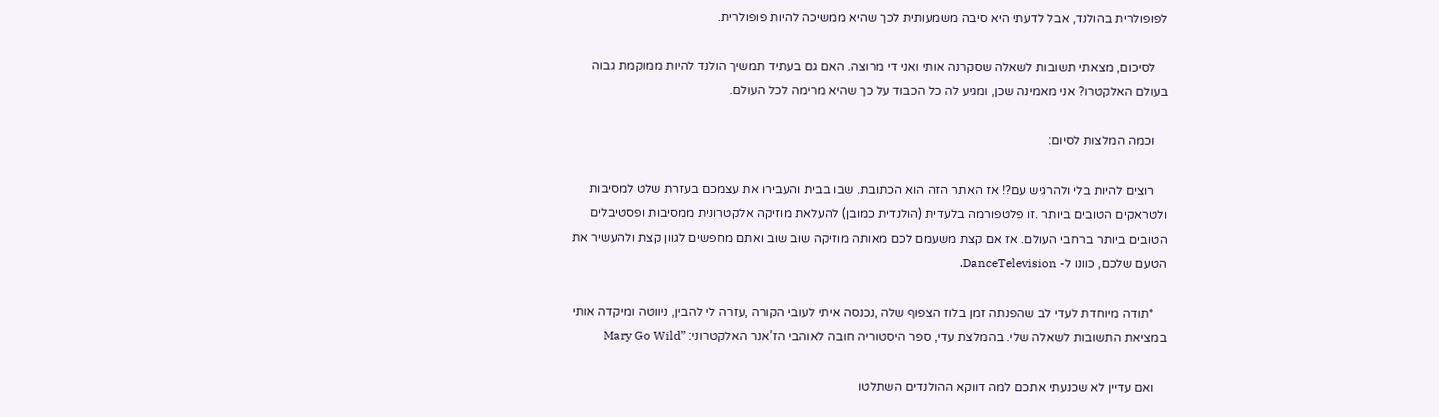לפופולרית בהולנד, אבל לדעתי היא סיבה משמעותית לכך שהיא ממשיכה להיות פופולרית.

    לסיכום, מצאתי תשובות לשאלה שסקרנה אותי ואני די מרוצה. האם גם בעתיד תמשיך הולנד להיות ממוקמת גבוה בעולם האלקטרו? אני מאמינה שכן, ומגיע לה כל הכבוד על כך שהיא מרימה לכל העולם.

    וכמה המלצות לסיום:

    רוצים להיות בלי ולהרגיש עם?! אז האתר הזה הוא הכתובת. שבו בבית והעבירו את עצמכם בעזרת שלט למסיבות ולטראקים הטובים ביותר .זו פלטפורמה בלעדית (הולנדית כמובן) להעלאת מוזיקה אלקטרונית ממסיבות ופסטיבלים הטובים ביותר ברחבי העולם. אז אם קצת משעמם לכם מאותה מוזיקה שוב שוב ואתם מחפשים לגוון קצת ולהעשיר את הטעם שלכם, כוונו ל- DanceTelevision.

    *תודה מיוחדת לעדי לב שהפנתה זמן בלוז הצפוף שלה ,נכנסה איתי לעובי הקורה ,עזרה לי להבין, ניווטה ומיקדה אותי במציאת התשובות לשאלה שלי. בהמלצת עדי, ספר היסטוריה חובה לאוהבי הז’אנר האלקטרוני: ”Mary Go Wild

    ואם עדיין לא שכנעתי אתכם למה דווקא ההולנדים השתלטו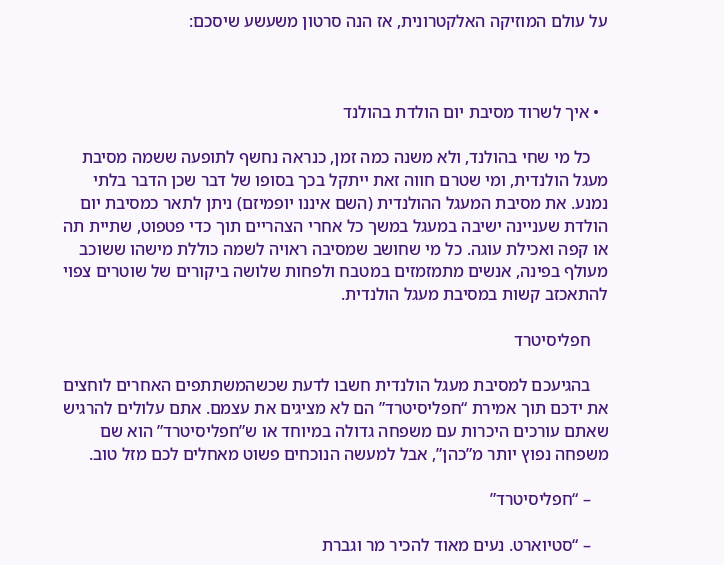על עולם המוזיקה האלקטרונית, אז הנה סרטון משעשע שיסכם:



  • איך לשרוד מסיבת יום הולדת בהולנד

    כל מי שחי בהולנד, ולא משנה כמה זמן, כנראה נחשף לתופעה ששמה מסיבת מעגל הולנדית, ומי שטרם חווה זאת ייתקל בכך בסופו של דבר שכן הדבר בלתי נמנע. את מסיבת המעגל ההולנדית (השם איננו יופמיזם) ניתן לתאר כמסיבת יום הולדת שעניינה ישיבה במעגל במשך כל אחרי הצהריים תוך כדי פטפוט, שתיית תה או קפה ואכילת עוגה. כל מי שחושב שמסיבה ראויה לשמה כוללת מישהו ששוכב מעולף בפינה, אנשים מתמזמזים במטבח ולפחות שלושה ביקורים של שוטרים צפוי להתאכזב קשות במסיבת מעגל הולנדית.

    חפליסיטרד

    בהגיעכם למסיבת מעגל הולנדית חשבו לדעת שכשהמשתתפים האחרים לוחצים את ידכם תוך אמירת “חפליסיטרד” הם לא מציגים את עצמם. אתם עלולים להרגיש שאתם עורכים היכרות עם משפחה גדולה במיוחד או ש”חפליסיטרד” הוא שם משפחה נפוץ יותר מ”כהן”, אבל למעשה הנוכחים פשוט מאחלים לכם מזל טוב.

    – “חפליסיטרד”

    – “סטיוארט. נעים מאוד להכיר מר וגברת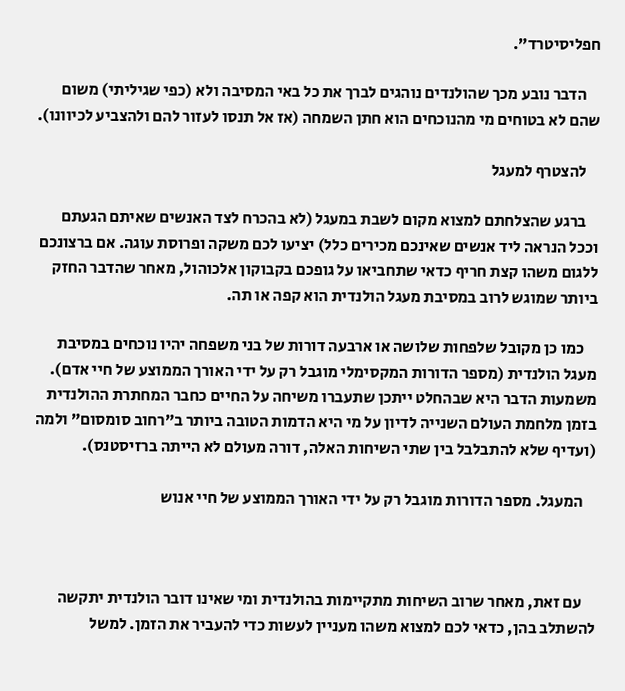חפליסיטרד”.

    הדבר נובע מכך שהולנדים נוהגים לברך את כל באי המסיבה ולא (כפי שגיליתי) משום שהם לא בטוחים מי מהנוכחים הוא חתן השמחה (אז אל תנסו לעזור להם ולהצביע לכיוונו).

    להצטרף למעגל

    ברגע שהצלחתם למצוא מקום לשבת במעגל (לא בהכרח לצד האנשים שאיתם הגעתם וככל הנראה ליד אנשים שאינכם מכירים כלל) יציעו לכם משקה ופרוסת עוגה. אם ברצונכם ללגום משהו קצת חריף כדאי שתחביאו על גופכם בקבוקון אלכוהול, מאחר שהדבר החזק ביותר שמוגש לרוב במסיבת מעגל הולנדית הוא קפה או תה.

    כמו כן מקובל שלפחות שלושה או ארבעה דורות של בני משפחה יהיו נוכחים במסיבת מעגל הולנדית (מספר הדורות המקסימלי מוגבל רק על ידי האורך הממוצע של חיי אדם). משמעות הדבר היא שבהחלט ייתכן שתעברו משיחה על החיים כחבר המחתרת ההולנדית בזמן מלחמת העולם השנייה לדיון על מי היא הדמות הטובה ביותר ב”רחוב סומסום” ולמה (ועדיף שלא להתבלבל בין שתי השיחות האלה, דורה מעולם לא הייתה ברזיסטנס).

    המעגל. מספר הדורות מוגבל רק על ידי האורך הממוצע של חיי אנוש



    עם זאת, מאחר שרוב השיחות מתקיימות בהולנדית ומי שאינו דובר הולנדית יתקשה להשתלב בהן, כדאי לכם למצוא משהו מעניין לעשות כדי להעביר את הזמן. למשל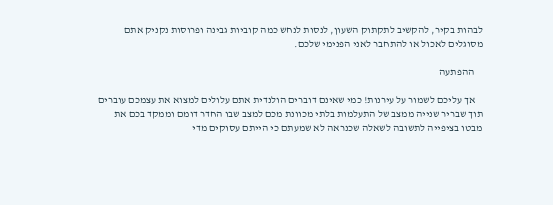לבהות בקיר, להקשיב לתקתוק השעון, לנסות לנחש כמה קוביות גבינה ופרוסות נקניק אתם מסוגלים לאכול או להתחבר לאני הפנימי שלכם.

    ההפתעה

    אך עליכם לשמור על עירנות! כמי שאינם דוברים הולנדית אתם עלולים למצוא את עצמכם עוברים תוך שבריר שנייה ממצב של התעלמות בלתי מכוונת מכם למצב שבו החדר דומם וממקד בכם את מבטו בציפייה לתשובה לשאלה שכנראה לא שמעתם כי הייתם עסוקים מדי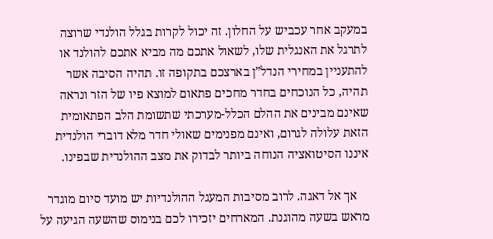במעקב אחר עכביש על החלון. זה יכול לקרות בגלל הולנדי שרוצה לתרגל את האנגלית שלו, לשאול אתכם מה מביא אתכם להולנד או להתעניין במחירי הנדל”ן בארצכם בתקופה זו. תהיה הסיבה אשר תהיה, כל הנוכחים בחדר מחכים פתאום למוצא פיו של הזר ונראה שאינם מבינים את ההלם הכלל-מערכתי שתשומת הלב הפתאומית הזאת עלולה לגרום, ואינם מפנימים שאולי חדר מלא דוברי הולנדית איננו הסיטואציה הנוחה ביותר לבדוק את מצב ההולנדית שבפינו.

    אך אל דאגה. לרוב מסיבות המעגל ההולנדיות יש מועד סיום מוגדר מראש בשעה מהוגנת. המארחים יזכירו לכם בנימוס שהשעה הגיעה על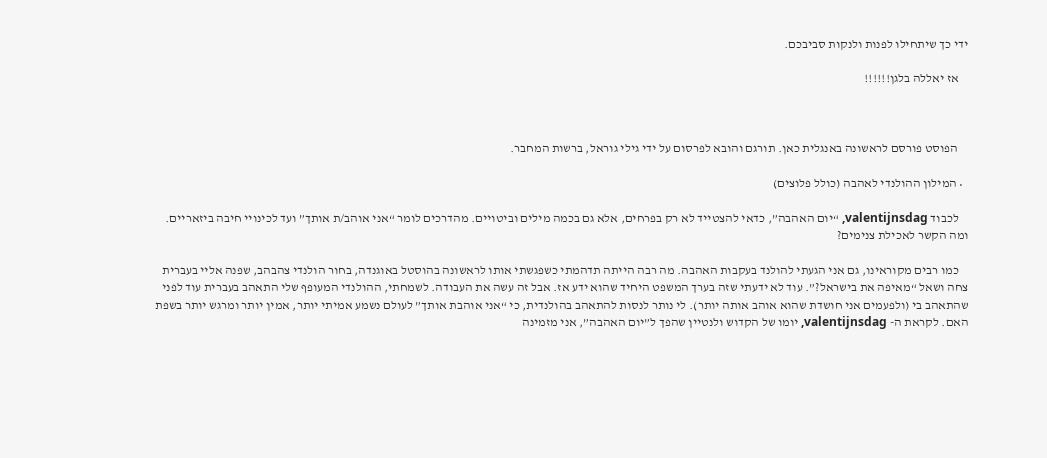ידי כך שיתחילו לפנות ולנקות סביבכם.

    אז יאללה בלגן!!!!!!



    הפוסט פורסם לראשונה באנגלית כאן. תורגם והובא לפרסום על ידי גילי גוראל, ברשות המחבר.

  • המילון ההולנדי לאהבה (כולל פלוצים)

    לכבוד valentijnsdag, “יום האהבה”, כדאי להצטייד לא רק בפרחים, אלא גם בכמה מילים וביטויים. מהדרכים לומר “אני אוהב/ת אותך” ועד לכינויי חיבה ביזאריים. ומה הקשר לאכילת צנימים?

    כמו רבים מקוראינו, גם אני הגעתי להולנד בעקבות האהבה. מה רבה הייתה תדהמתי כשפגשתי אותו לראשונה בהוסטל באוגנדה, בחור הולנדי צהבהב, שפנה אליי בעברית צחה ושאל “מאיפה את בישראל?”. עוד לא ידעתי שזה בערך המשפט היחיד שהוא ידע אז. אבל זה עשה את העבודה. לשמחתי, ההולנדי המעופף שלי התאהב בעברית עוד לפני שהתאהב בי (ולפעמים אני חושדת שהוא אוהב אותה יותר). לי נותר לנסות להתאהב בהולנדית, כי “אני אוהבת אותך” לעולם נשמע אמיתי יותר, אמין יותר ומרגש יותר בשפת האם. לקראת ה- valentijnsdag, יומו של הקדוש ולנטיין שהפך ל”יום האהבה”, אני מזמינה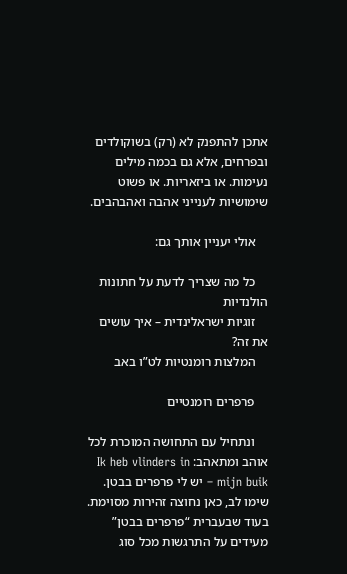אתכן להתפנק לא (רק) בשוקולדים ובפרחים, אלא גם בכמה מילים נעימות. או ביזאריות. או פשוט שימושיות לענייני אהבה ואהבהבים.

    אולי יעניין אותך גם:

    כל מה שצריך לדעת על חתונות הולנדיות
    זוגיות ישראלינדית – איך עושים את זה?
    המלצות רומנטיות לט”ו באב

    פרפרים רומנטיים

    ונתחיל עם התחושה המוכרת לכל אוהב ומתאהב: Ik heb vlinders in mijn buik – יש לי פרפרים בבטן. שימו לב, כאן נחוצה זהירות מסוימת. בעוד שבעברית “פרפרים בבטן” מעידים על התרגשות מכל סוג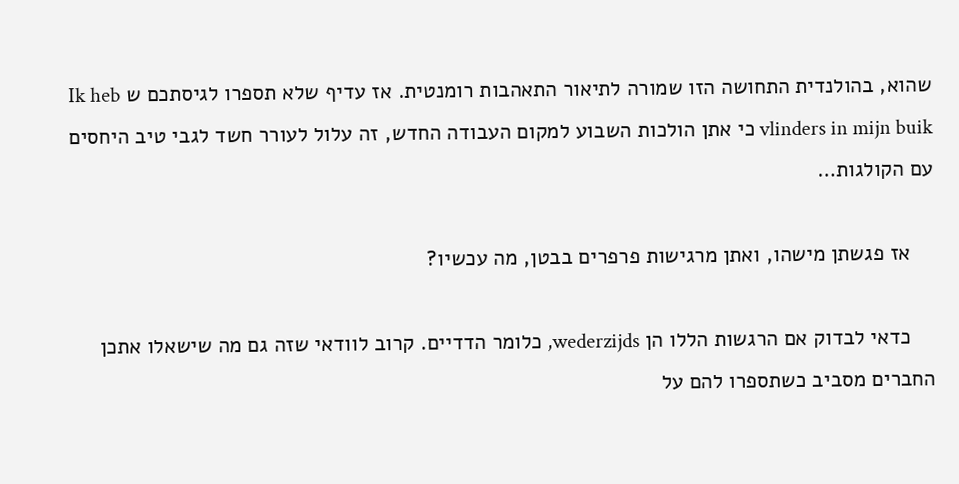שהוא, בהולנדית התחושה הזו שמורה לתיאור התאהבות רומנטית. אז עדיף שלא תספרו לגיסתכם ש Ik heb vlinders in mijn buik כי אתן הולכות השבוע למקום העבודה החדש, זה עלול לעורר חשד לגבי טיב היחסים עם הקולגות…

    אז פגשתן מישהו, ואתן מרגישות פרפרים בבטן, מה עכשיו?

    כדאי לבדוק אם הרגשות הללו הן wederzijds, כלומר הדדיים. קרוב לוודאי שזה גם מה שישאלו אתכן החברים מסביב כשתספרו להם על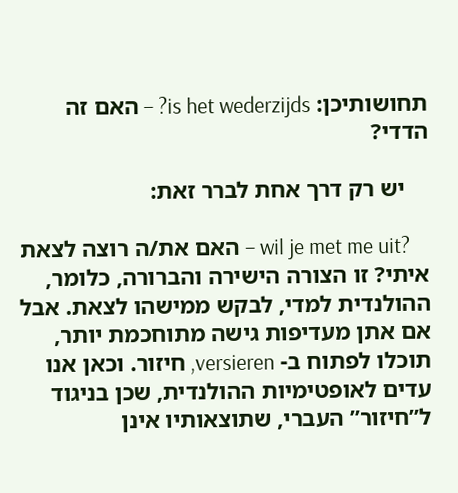תחושותיכן: is het wederzijds? – האם זה הדדי?

    יש רק דרך אחת לברר זאת:

    ?wil je met me uit – האם את/ה רוצה לצאת איתי? זו הצורה הישירה והברורה, כלומר, ההולנדית למדי, לבקש ממישהו לצאת. אבל אם אתן מעדיפות גישה מתוחכמת יותר, תוכלו לפתוח ב- versieren, חיזור. וכאן אנו עדים לאופטימיות ההולנדית, שכן בניגוד ל”חיזור” העברי, שתוצאותיו אינן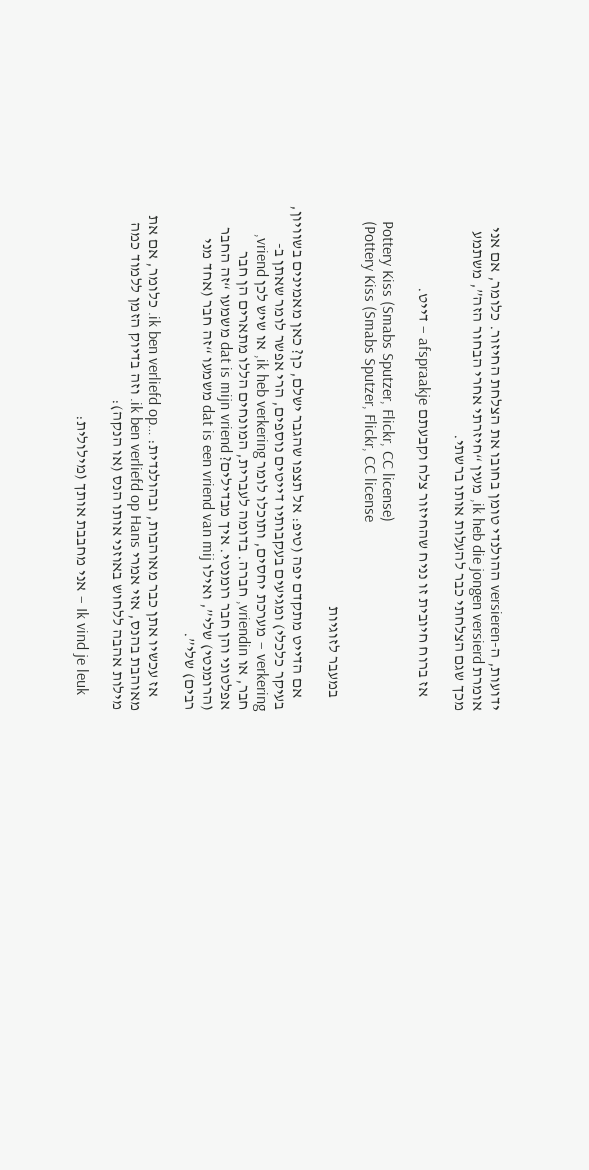ידועות, ה-versieren ההולנדי טומן בחובו את הצלחת החיזור. כלומר, אם אני אומרת ik heb die jongen versierd, מעין “חיזרתי אחרי הבחור הזה”, משתמע מכך שגם הצלחתי כבר להעלות אותו ברשתי.

    אז ברוח חיובית זו נניח שהחיזור צלח וקבעתם afspraakje – דייט.

    Pottery Kiss (Smabs Sputzer, Flickr, CC license)
    (Pottery Kiss (Smabs Sputzer, Flickr, CC license

    במעבר לזוגיות

    אם הדייט מתקדם יפה (טיפ: אל תצפו שהגבר ישלם, כן? כאן מאמינים בשוויון, בעיקר כלכלי) ומגיעים בעקבותיו דייטים נוספים, הרי אפשר לומר שאתן ב-verkering – מערכת יחסים, ותוכלו לומר ik heb verkering, או שיש לכן vriend, חבר, או vriendin, חברה. בדומה לעברית, המונחים הללו מתארים הן חבר אפלטוני והן חבר רומנטי. איך מבדילים? dat is mijn vriend משמעו “זה החבר (הרומנטי) שלי”, ואילו dat is een vriend van mij משמעו “זה חבר (אחד מני רבים) שלי”.

    אז עכשיו אתן כבר מאוהבות, ובהולנדית: …ik ben verliefd op. כלומר, אם את מאוהבת בהנס, אזי אמרי ik ben verliefd op Hans. וזה בדיוק הזמן ללמוד כמה מילות אהבה ללחוש באוזני אותו הנס (או הנקה):

    Ik vind je leuk – אני מחבבת אותך (מילולית: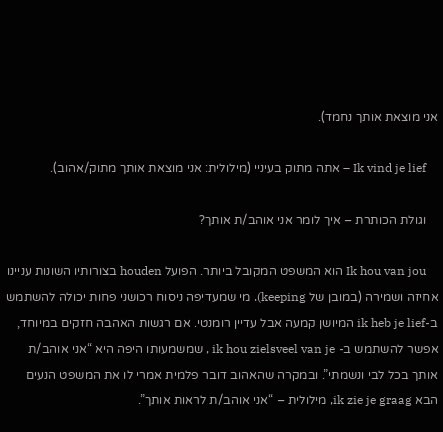אני מוצאת אותך נחמד).

    Ik vind je lief – אתה מתוק בעיניי (מילולית: אני מוצאת אותך מתוק/אהוב).

    וגולת הכותרת – איך לומר אני אוהב/ת אותך?

    Ik hou van jou הוא המשפט המקובל ביותר. הפועל houden בצורותיו השונות עניינו אחיזה ושמירה (במובן של keeping). מי שמעדיפה ניסוח רכושני פחות יכולה להשתמש ב-ik heb je lief המיושן קמעה אבל עדיין רומנטי. אם רגשות האהבה חזקים במיוחד, אפשר להשתמש ב- ik hou zielsveel van je , שמשמעותו היפה היא “אני אוהב/ת אותך בכל לבי ונשמתי”. ובמקרה שהאהוב דובר פלמית אמרי לו את המשפט הנעים הבא ik zie je graag, מילולית – “אני אוהב/ת לראות אותך”.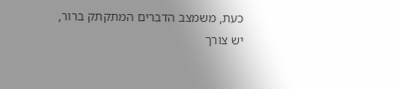כעת, משמצב הדברים המתקתק ברור, יש צורך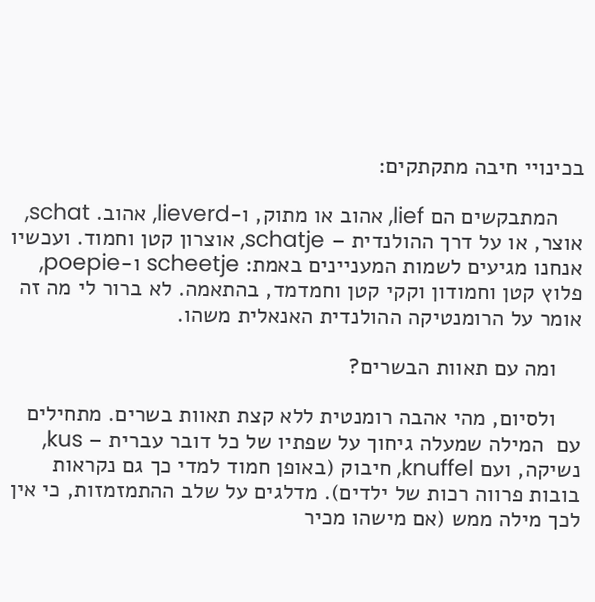בכינויי חיבה מתקתקים:

    המתבקשים הם lief, אהוב או מתוק, ו-lieverd, אהוב. schat, אוצר, או על דרך ההולנדית – schatje, אוצרון קטן וחמוד. ועכשיו אנחנו מגיעים לשמות המעניינים באמת: scheetje ו-poepie, פלוץ קטן וחמודון וקקי קטן וחמדמד, בהתאמה. לא ברור לי מה זה אומר על הרומנטיקה ההולנדית האנאלית משהו.

    ומה עם תאוות הבשרים?

    ולסיום, מהי אהבה רומנטית ללא קצת תאוות בשרים. מתחילים עם  המילה שמעלה גיחוך על שפתיו של כל דובר עברית – kus, נשיקה, ועם knuffel, חיבוק (באופן חמוד למדי כך גם נקראות בובות פרווה רכות של ילדים). מדלגים על שלב ההתמזמזות, כי אין לכך מילה ממש (אם מישהו מכיר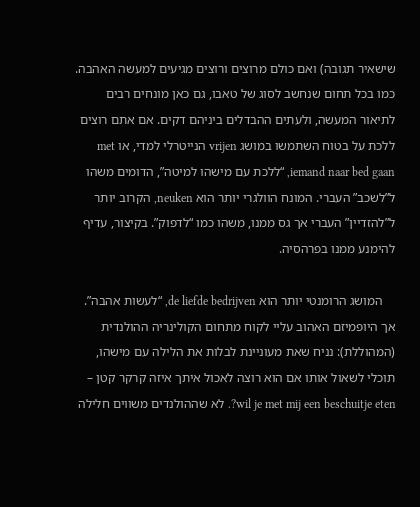שישאיר תגובה) ואם כולם מרוצים ורוצים מגיעים למעשה האהבה. כמו בכל תחום שנחשב לסוג של טאבו, גם כאן מונחים רבים לתיאור המעשה, ולעתים ההבדלים ביניהם דקים. אם אתם רוצים ללכת על בטוח השתמשו במושג vrijen הנייטרלי למדי, או met iemand naar bed gaan, “ללכת עם מישהו למיטה”, הדומים משהו ל”לשכב” העברי. המונח הוולגרי יותר הוא neuken, הקרוב יותר ל”להזדיין” העברי אך גס ממנו, משהו כמו “לדפוק”. בקיצור, עדיף להימנע ממנו בפרהסיה.

    המושג הרומנטי יותר הוא de liefde bedrijven, “לעשות אהבה”. אך היופמיזם האהוב עליי לקוח מתחום הקולינריה ההולנדית (המהוללת): נניח שאת מעוניינת לבלות את הלילה עם מישהו, תוכלי לשאול אותו אם הוא רוצה לאכול איתך איזה קרקר קטן – wil je met mij een beschuitje eten?. לא שההולנדים משווים חלילה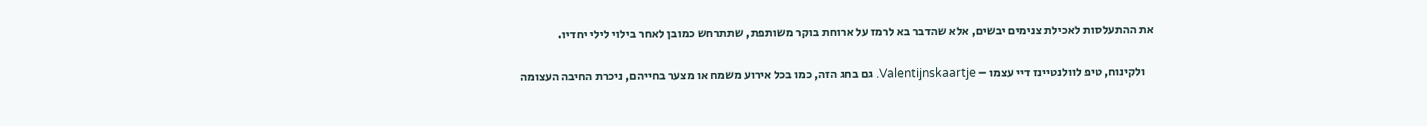את ההתעלסות לאכילת צנימים יבשים, אלא שהדבר בא לרמז על ארוחת בוקר משותפת, שתתרחש כמובן לאחר בילוי לילי יחדיו.

    ולקינוח, טיפ לוולנטיינז דיי עצמו – Valentijnskaartje. גם בחג הזה, כמו בכל אירוע משמח או מצער בחייהם, ניכרת החיבה העצומה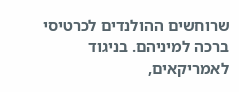שרוחשים ההולנדים לכרטיסי ברכה למיניהם. בניגוד לאמריקאים,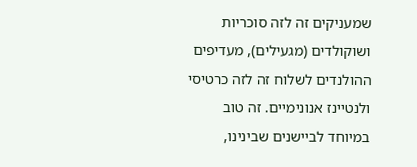שמעניקים זה לזה סוכריות ושוקולדים (מגעילים), מעדיפים ההולנדים לשלוח זה לזה כרטיסי ולנטיינז אנונימיים. זה טוב במיוחד לביישנים שבינינו,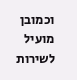וכמובן מועיל לשירות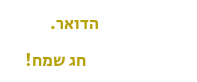הדואר.

    חג שמח!